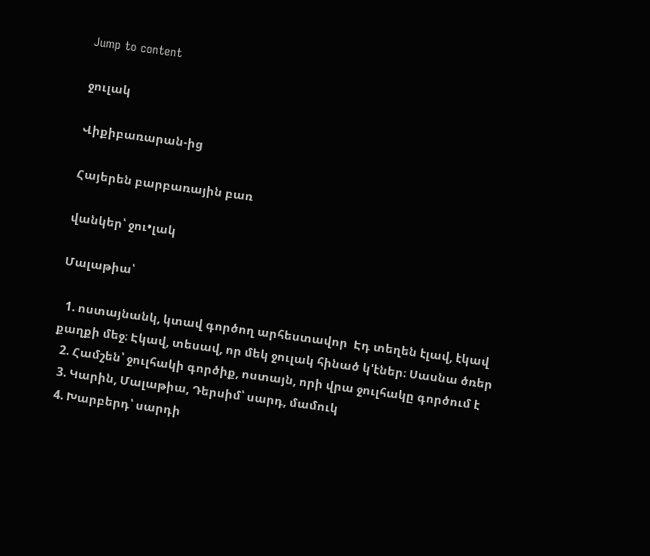Jump to content

ջուլակ

Վիքիբառարան-ից

Հայերեն բարբառային բառ

վանկեր՝ ջու•լակ

Մալաթիա՝

  1. ոստայնանկ, կտավ գործող արհեստավոր  Էդ տեղեն էլավ, էկավ քաղքի մեջ։ Էկավ, տեսավ, որ մեկ ջուլակ հինած կ'էներ։ Սասնա ծռեր
  2. Համշեն՝ ջուլհակի գործիք, ոստայն, որի վրա ջուլհակը գործում է
  3. Կարին, Մալաթիա, Դերսիմ՝ սարդ, մամուկ
  4. Խարբերդ՝ սարդի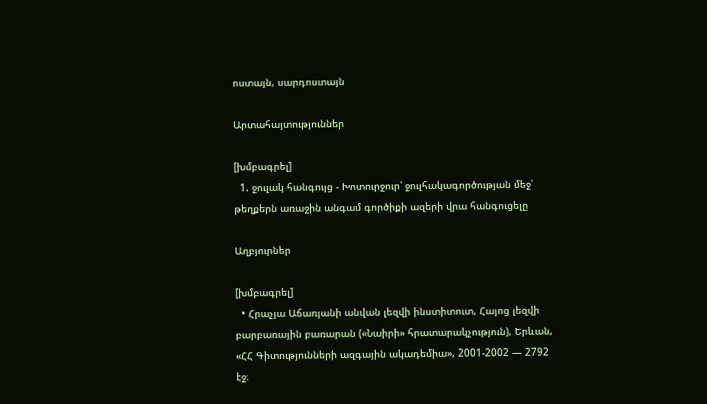ոստայն, սարդոստայն

Արտահայտություններ

[խմբագրել]
  1. ջուլակ հանգույց - Խոտուրջուր՝ ջուլհակագործության մեջ՝ թեղքերն առաջին անգամ գործիքի ազերի վրա հանգուցելը

Աղբյուրներ

[խմբագրել]
  • Հրաչյա Աճառյանի անվան լեզվի ինստիտուտ, Հայոց լեզվի բարբառային բառարան («Նաիրի» հրատարակչություն), Երևան, «ՀՀ Գիտությունների ազգային ակադեմիա», 2001-2002 — 2792 էջ։